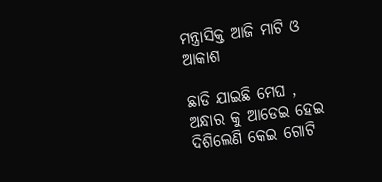ମନ୍ତ୍ରାସିକ୍ତ ଆଜି ମାଟି ଓ ଆକାଶ

ଛାଡି ଯାଇଛି ମେଘ ,
ଅନ୍ଧାର କୁ ଆଡେଇ ହେଇ
ଦିଶିଲେଣି କେଇ ଗୋଟି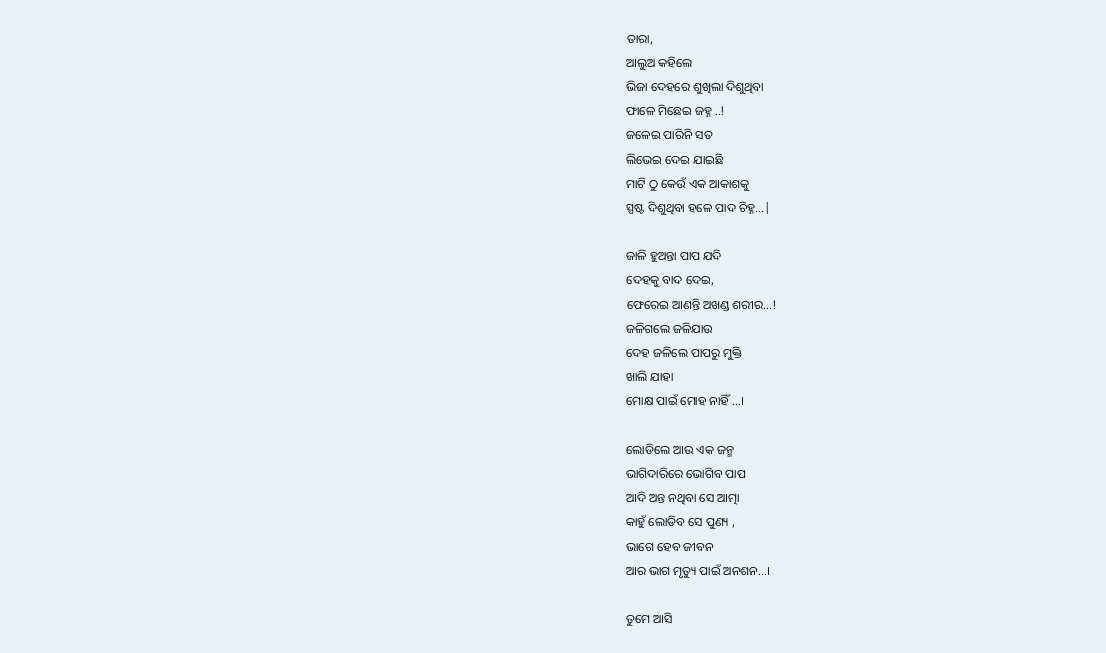ତାରା,
ଆଲୁଅ କହିଲେ
ଭିଜା ଦେହରେ ଶୁଖିଲା ଦିଶୁଥିବା
ଫାଳେ ମିଛେଇ ଜହ୍ନ ..!
ଜଳେଇ ପାରିନି ସତ
ଲିଭେଇ ଦେଇ ଯାଇଛି
ମାଟି ଠୁ କେଉଁ ଏକ ଆକାଶକୁ
ସ୍ପଷ୍ଟ ଦିଶୁଥିବା ହଳେ ପାଦ ଚିହ୍ନ…|

ଜାଳି ହୁଅନ୍ତା ପାପ ଯଦି
ଦେହକୁ ବାଦ ଦେଇ,
ଫେରେଇ ଆଣନ୍ତି ଅଖଣ୍ଡ ଶରୀର…!
ଜଳିଗଲେ ଜଳିଯାଉ
ଦେହ ଜଳିଲେ ପାପରୁ ମୁକ୍ତି
ଖାଲି ଯାହା
ମୋକ୍ଷ ପାଇଁ ମୋହ ନାହିଁ …।

ଲୋଡିଲେ ଆଉ ଏକ ଜନ୍ମ
ଭାଗିଦାରିରେ ଭୋଗିବ ପାପ
ଆଦି ଅନ୍ତ ନଥିବା ସେ ଆତ୍ମା
କାହୁଁ ଲୋଡିବ ସେ ପୁଣ୍ୟ ,
ଭାଗେ ହେବ ଜୀବନ
ଆର ଭାଗ ମୃତ୍ୟୁ ପାଇଁ ଅନଶନ…।

ତୁମେ ଆସି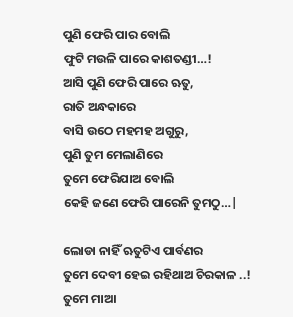ପୁଣି ଫେରି ପାର ବୋଲି
ଫୁଟି ମଉଳି ପାରେ କାଶତଣ୍ଡୀ…!
ଆସି ପୁଣି ଫେରି ପାରେ ଋତୁ,
ରାତି ଅନ୍ଧକାରେ
ବାସି ଉଠେ ମହମହ ଅଗୁରୁ,
ପୁଣି ତୁମ ମେଲାଣିରେ
ତୁମେ ଫେରିଯାଅ ବୋଲି
କେହି ଜଣେ ଫେରି ପାରେନି ତୁମଠୁ…|

ଲୋଡା ନାହିଁ ଋତୁଟିଏ ପାର୍ବଣର
ତୁମେ ଦେବୀ ହେଇ ରହିଥାଅ ଚିରକାଳ ..!
ତୁମେ ମାଆ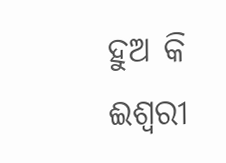ହୁଅ କି ଈଶ୍ୱରୀ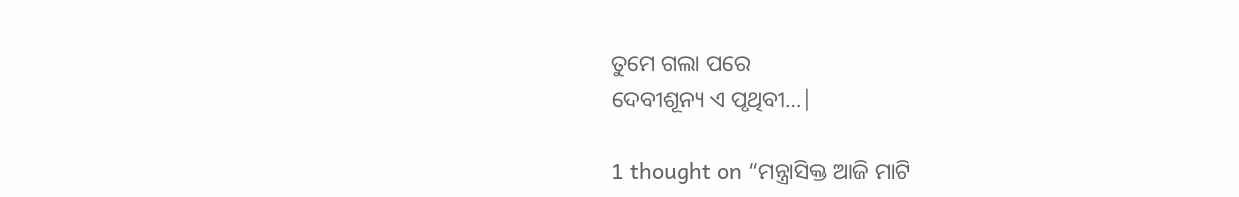ତୁମେ ଗଲା ପରେ
ଦେବୀଶୂନ୍ୟ ଏ ପୃଥିବୀ…|

1 thought on “ମନ୍ତ୍ରାସିକ୍ତ ଆଜି ମାଟି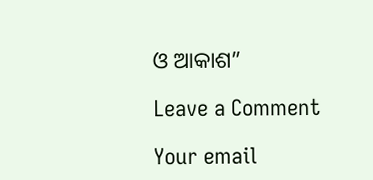ଓ ଆକାଶ”

Leave a Comment

Your email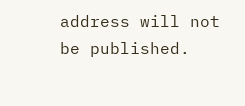address will not be published.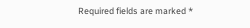Required fields are marked *